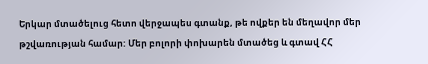Երկար մտածելուց հետո վերջապես գտանք, թե ովքեր են մեղավոր մեր թշվառության համար: Մեր բոլորի փոխարեն մտածեց և գտավ ՀՀ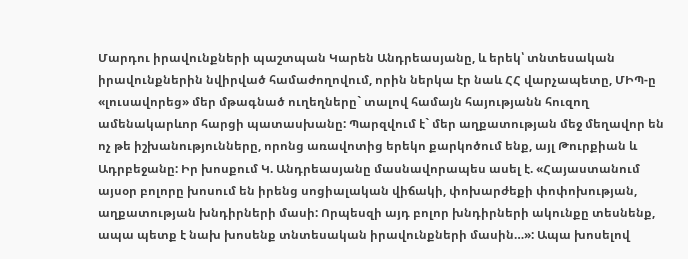Մարդու իրավունքների պաշտպան Կարեն Անդրեասյանը, և երեկ՝ տնտեսական իրավունքներին նվիրված համաժողովում, որին ներկա էր նաև ՀՀ վարչապետը, ՄԻՊ-ը «լուսավորեց» մեր մթագնած ուղեղները` տալով համայն հայությանն հուզող ամենակարևոր հարցի պատասխանը: Պարզվում է` մեր աղքատության մեջ մեղավոր են ոչ թե իշխանությունները, որոնց առավոտից երեկո քարկոծում ենք, այլ Թուրքիան և Ադրբեջանը: Իր խոսքում Կ. Անդրեասյանը մասնավորապես ասել է. «Հայաստանում այսօր բոլորը խոսում են իրենց սոցիալական վիճակի, փոխարժեքի փոփոխության, աղքատության խնդիրների մասի: Որպեսզի այդ բոլոր խնդիրների ակունքը տեսնենք, ապա պետք է նախ խոսենք տնտեսական իրավունքների մասին…»: Ապա խոսելով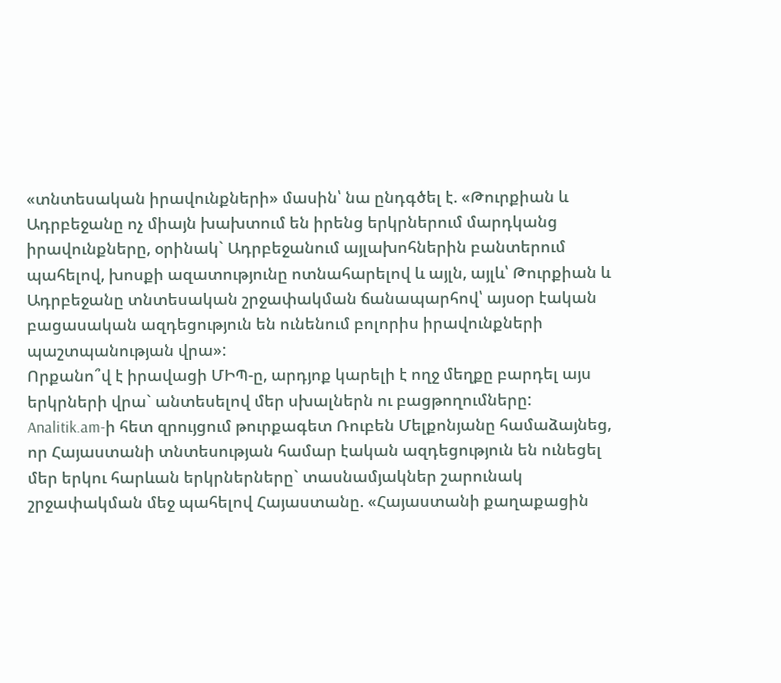«տնտեսական իրավունքների» մասին՝ նա ընդգծել է. «Թուրքիան և Ադրբեջանը ոչ միայն խախտում են իրենց երկրներում մարդկանց իրավունքները, օրինակ` Ադրբեջանում այլախոհներին բանտերում պահելով, խոսքի ազատությունը ոտնահարելով և այլն, այլև՝ Թուրքիան և Ադրբեջանը տնտեսական շրջափակման ճանապարհով՝ այսօր էական բացասական ազդեցություն են ունենում բոլորիս իրավունքների պաշտպանության վրա»:
Որքանո՞վ է իրավացի ՄԻՊ-ը, արդյոք կարելի է ողջ մեղքը բարդել այս երկրների վրա` անտեսելով մեր սխալներն ու բացթողումները:
Analitik.am-ի հետ զրույցում թուրքագետ Ռուբեն Մելքոնյանը համաձայնեց, որ Հայաստանի տնտեսության համար էական ազդեցություն են ունեցել մեր երկու հարևան երկրներները` տասնամյակներ շարունակ շրջափակման մեջ պահելով Հայաստանը. «Հայաստանի քաղաքացին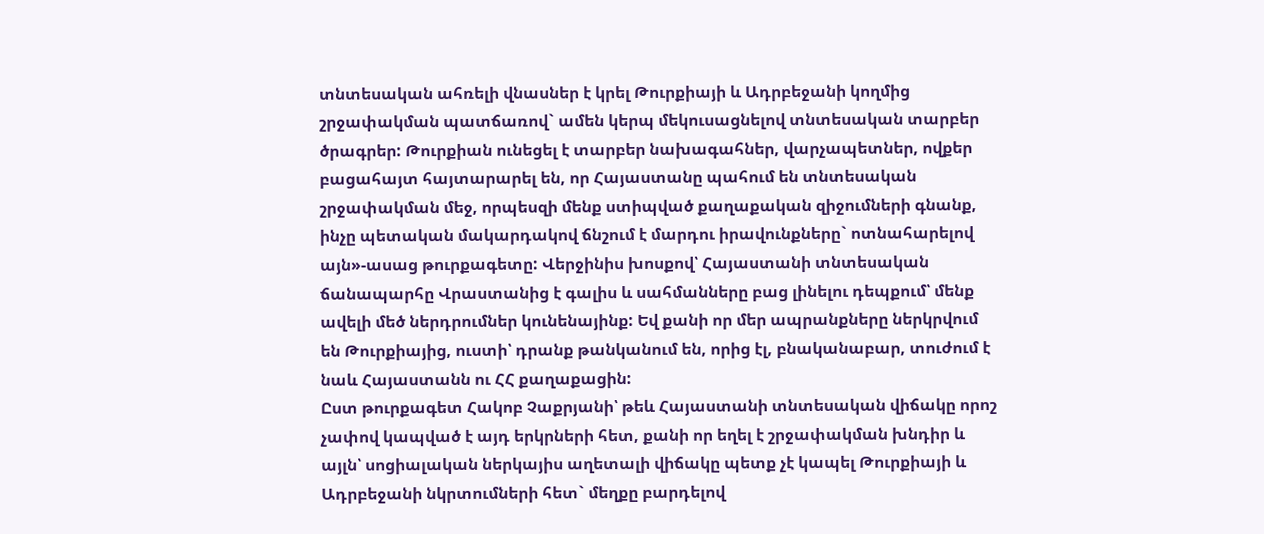տնտեսական ահռելի վնասներ է կրել Թուրքիայի և Ադրբեջանի կողմից շրջափակման պատճառով` ամեն կերպ մեկուսացնելով տնտեսական տարբեր ծրագրեր: Թուրքիան ունեցել է տարբեր նախագահներ, վարչապետներ, ովքեր բացահայտ հայտարարել են, որ Հայաստանը պահում են տնտեսական շրջափակման մեջ, որպեսզի մենք ստիպված քաղաքական զիջումների գնանք, ինչը պետական մակարդակով ճնշում է մարդու իրավունքները` ոտնահարելով այն»-ասաց թուրքագետը: Վերջինիս խոսքով՝ Հայաստանի տնտեսական ճանապարհը Վրաստանից է գալիս և սահմանները բաց լինելու դեպքում՝ մենք ավելի մեծ ներդրումներ կունենայինք: Եվ քանի որ մեր ապրանքները ներկրվում են Թուրքիայից, ուստի՝ դրանք թանկանում են, որից էլ, բնականաբար, տուժում է նաև Հայաստանն ու ՀՀ քաղաքացին:
Ըստ թուրքագետ Հակոբ Չաքրյանի՝ թեև Հայաստանի տնտեսական վիճակը որոշ չափով կապված է այդ երկրների հետ, քանի որ եղել է շրջափակման խնդիր և այլն՝ սոցիալական ներկայիս աղետալի վիճակը պետք չէ կապել Թուրքիայի և Ադրբեջանի նկրտումների հետ` մեղքը բարդելով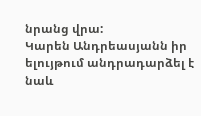նրանց վրա:
Կարեն Անդրեասյանն իր ելույթում անդրադարձել է նաև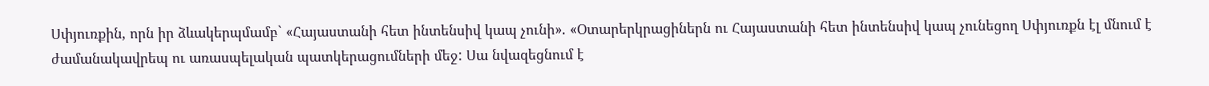Սփյուռքին, որն իր ձևակերպմամբ` «Հայաստանի հետ ինտենսիվ կապ չունի». «Օտարերկրացիներն ու Հայաստանի հետ ինտենսիվ կապ չունեցող Սփյուռքն էլ մնում է ժամանակավրեպ ու առասպելական պատկերացումների մեջ: Սա նվազեցնում է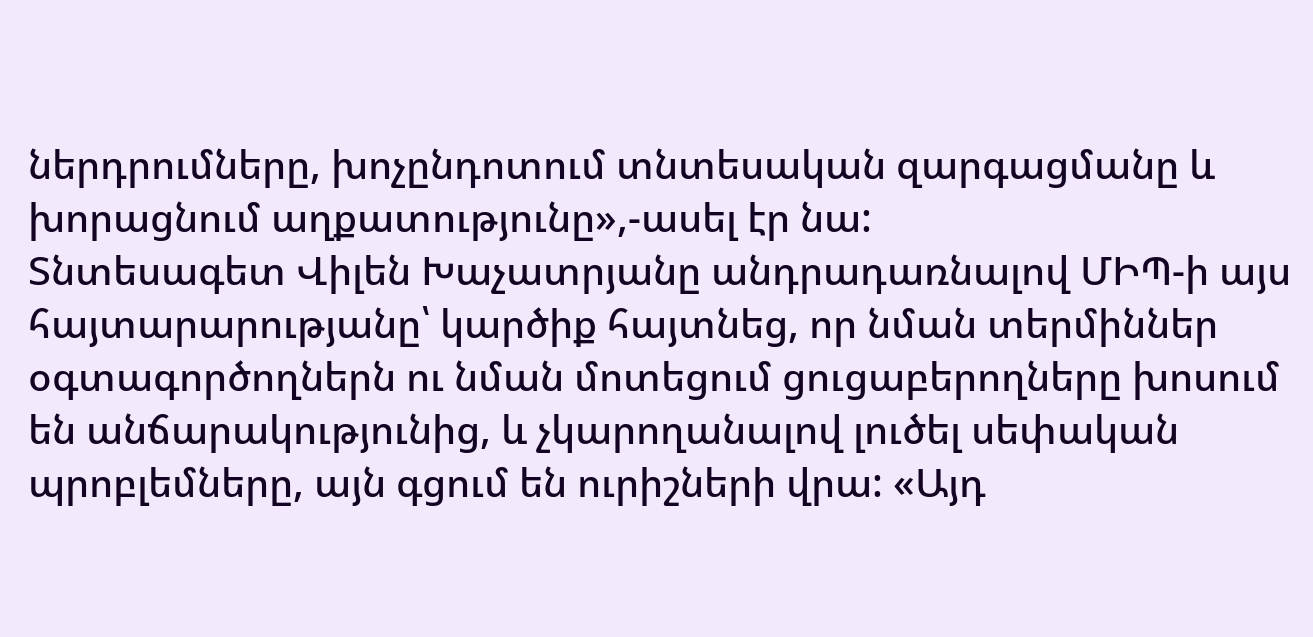ներդրումները, խոչընդոտում տնտեսական զարգացմանը և խորացնում աղքատությունը»,-ասել էր նա:
Տնտեսագետ Վիլեն Խաչատրյանը անդրադառնալով ՄԻՊ-ի այս հայտարարությանը՝ կարծիք հայտնեց, որ նման տերմիններ օգտագործողներն ու նման մոտեցում ցուցաբերողները խոսում են անճարակությունից, և չկարողանալով լուծել սեփական պրոբլեմները, այն գցում են ուրիշների վրա: «Այդ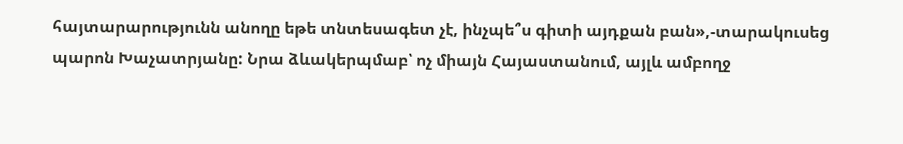հայտարարությունն անողը եթե տնտեսագետ չէ, ինչպե՞ս գիտի այդքան բան»,-տարակուսեց պարոն Խաչատրյանը: Նրա ձևակերպմաբ՝ ոչ միայն Հայաստանում, այլև ամբողջ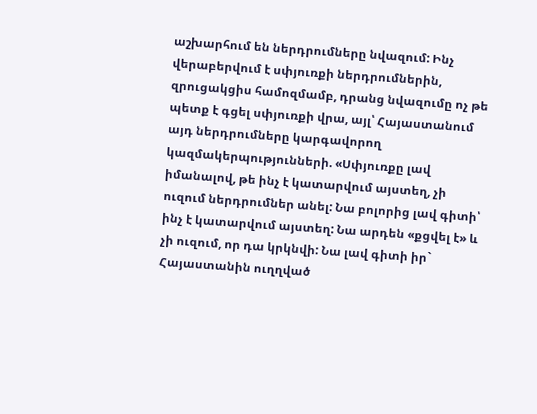աշխարհում են ներդրումները նվազում: Ինչ վերաբերվում է սփյուռքի ներդրումներին, զրուցակցիս համոզմամբ, դրանց նվազումը ոչ թե պետք է գցել սփյուռքի վրա, այլ՝ Հայաստանում այդ ներդրումները կարգավորող կազմակերպությունների. «Սփյուռքը լավ իմանալով, թե ինչ է կատարվում այստեղ, չի ուզում ներդրումներ անել: Նա բոլորից լավ գիտի՝ ինչ է կատարվում այստեղ: Նա արդեն «քցվել է» և չի ուզում, որ դա կրկնվի: Նա լավ գիտի իր` Հայաստանին ուղղված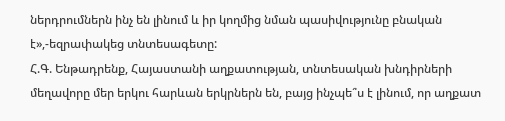ներդրումներն ինչ են լինում և իր կողմից նման պասիվությունը բնական է»,-եզրափակեց տնտեսագետը:
Հ.Գ. Ենթադրենք, Հայաստանի աղքատության, տնտեսական խնդիրների մեղավորը մեր երկու հարևան երկրներն են, բայց ինչպե՞ս է լինում, որ աղքատ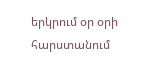երկրում օր օրի հարստանում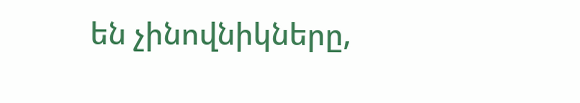են չինովնիկները,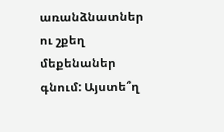առանձնատներ ու շքեղ մեքենաներ գնում: Այստե՞ղ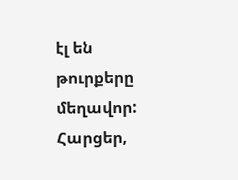էլ են թուրքերը մեղավոր: Հարցեր,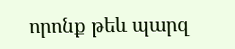որոնք թեև պարզ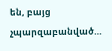են, բայց չպարզաբանված…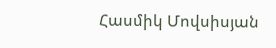Հասմիկ Մովսիսյան